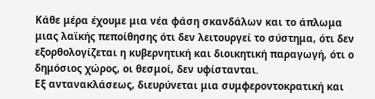Κάθε μέρα έχουμε μια νέα φάση σκανδάλων και το άπλωμα μιας λαϊκής πεποίθησης ότι δεν λειτουργεί το σύστημα, ότι δεν εξορθολογίζεται η κυβερνητική και διοικητική παραγωγή, ότι ο δημόσιος χώρος, οι θεσμοί, δεν υφίστανται.
Εξ αντανακλάσεως, διευρύνεται μια συμφεροντοκρατική και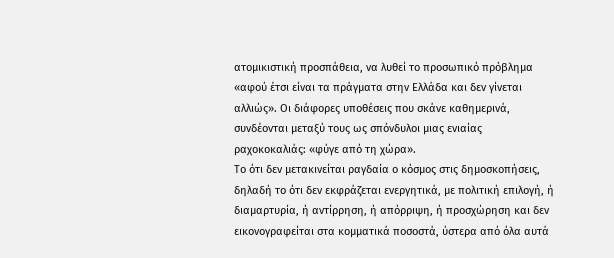ατομικιστική προσπάθεια, να λυθεί το προσωπικό πρόβλημα «αφού έτσι είναι τα πράγματα στην Ελλάδα και δεν γίνεται αλλιώς». Οι διάφορες υποθέσεις που σκάνε καθημερινά, συνδέονται μεταξύ τους ως σπόνδυλοι μιας ενιαίας ραχοκοκαλιάς: «φύγε από τη χώρα».
Το ότι δεν μετακινείται ραγδαία ο κόσμος στις δημοσκοπήσεις, δηλαδή το ότι δεν εκφράζεται ενεργητικά, με πολιτική επιλογή, ή διαμαρτυρία, ή αντίρρηση, ή απόρριψη, ή προσχώρηση και δεν εικονογραφείται στα κομματικά ποσοστά, ύστερα από όλα αυτά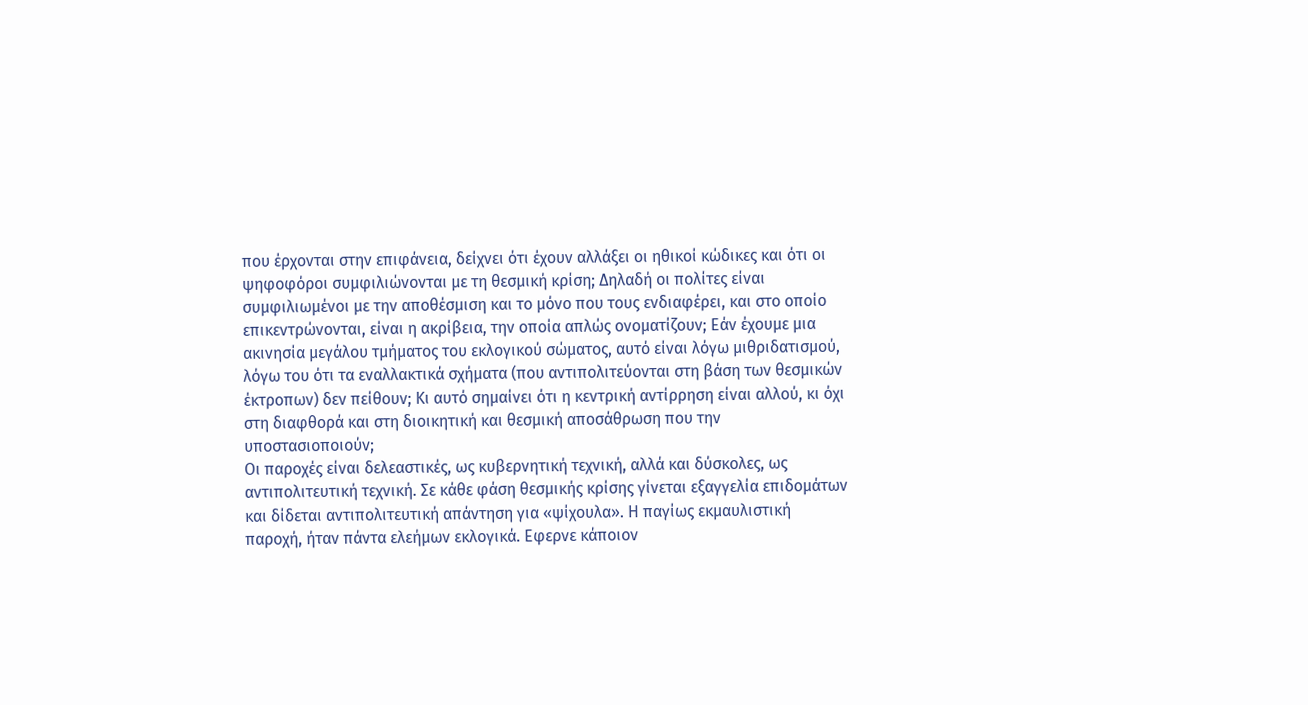που έρχονται στην επιφάνεια, δείχνει ότι έχουν αλλάξει οι ηθικοί κώδικες και ότι οι ψηφοφόροι συμφιλιώνονται με τη θεσμική κρίση; Δηλαδή οι πολίτες είναι συμφιλιωμένοι με την αποθέσμιση και το μόνο που τους ενδιαφέρει, και στο οποίο επικεντρώνονται, είναι η ακρίβεια, την οποία απλώς ονοματίζουν; Εάν έχουμε μια ακινησία μεγάλου τμήματος του εκλογικού σώματος, αυτό είναι λόγω μιθριδατισμού, λόγω του ότι τα εναλλακτικά σχήματα (που αντιπολιτεύονται στη βάση των θεσμικών έκτροπων) δεν πείθουν; Κι αυτό σημαίνει ότι η κεντρική αντίρρηση είναι αλλού, κι όχι στη διαφθορά και στη διοικητική και θεσμική αποσάθρωση που την υποστασιοποιούν;
Οι παροχές είναι δελεαστικές, ως κυβερνητική τεχνική, αλλά και δύσκολες, ως αντιπολιτευτική τεχνική. Σε κάθε φάση θεσμικής κρίσης γίνεται εξαγγελία επιδομάτων και δίδεται αντιπολιτευτική απάντηση για «ψίχουλα». Η παγίως εκμαυλιστική παροχή, ήταν πάντα ελεήμων εκλογικά. Εφερνε κάποιον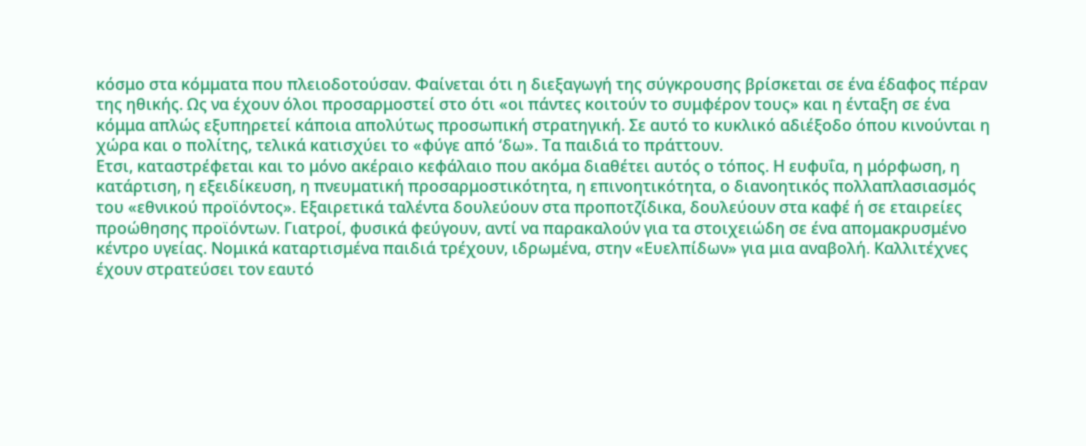κόσμο στα κόμματα που πλειοδοτούσαν. Φαίνεται ότι η διεξαγωγή της σύγκρουσης βρίσκεται σε ένα έδαφος πέραν της ηθικής. Ως να έχουν όλοι προσαρμοστεί στο ότι «οι πάντες κοιτούν το συμφέρον τους» και η ένταξη σε ένα κόμμα απλώς εξυπηρετεί κάποια απολύτως προσωπική στρατηγική. Σε αυτό το κυκλικό αδιέξοδο όπου κινούνται η χώρα και ο πολίτης, τελικά κατισχύει το «φύγε από ‘δω». Τα παιδιά το πράττουν.
Ετσι, καταστρέφεται και το μόνο ακέραιο κεφάλαιο που ακόμα διαθέτει αυτός ο τόπος. Η ευφυΐα, η μόρφωση, η κατάρτιση, η εξειδίκευση, η πνευματική προσαρμοστικότητα, η επινοητικότητα, ο διανοητικός πολλαπλασιασμός του «εθνικού προϊόντος». Εξαιρετικά ταλέντα δουλεύουν στα προποτζίδικα, δουλεύουν στα καφέ ή σε εταιρείες προώθησης προϊόντων. Γιατροί, φυσικά φεύγουν, αντί να παρακαλούν για τα στοιχειώδη σε ένα απομακρυσμένο κέντρο υγείας. Νομικά καταρτισμένα παιδιά τρέχουν, ιδρωμένα, στην «Ευελπίδων» για μια αναβολή. Καλλιτέχνες έχουν στρατεύσει τον εαυτό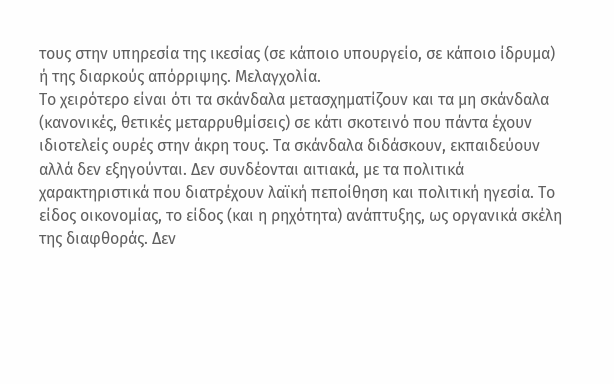τους στην υπηρεσία της ικεσίας (σε κάποιο υπουργείο, σε κάποιο ίδρυμα) ή της διαρκούς απόρριψης. Μελαγχολία.
Το χειρότερο είναι ότι τα σκάνδαλα μετασχηματίζουν και τα μη σκάνδαλα (κανονικές, θετικές μεταρρυθμίσεις) σε κάτι σκοτεινό που πάντα έχουν ιδιοτελείς ουρές στην άκρη τους. Τα σκάνδαλα διδάσκουν, εκπαιδεύουν αλλά δεν εξηγούνται. Δεν συνδέονται αιτιακά, με τα πολιτικά χαρακτηριστικά που διατρέχουν λαϊκή πεποίθηση και πολιτική ηγεσία. Το είδος οικονομίας, το είδος (και η ρηχότητα) ανάπτυξης, ως οργανικά σκέλη της διαφθοράς. Δεν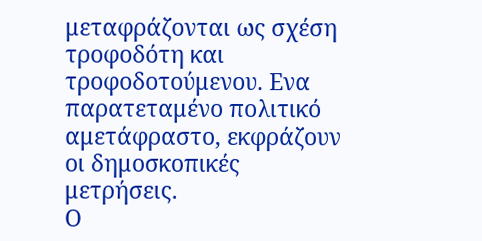μεταφράζονται ως σχέση τροφοδότη και τροφοδοτούμενου. Ενα παρατεταμένο πολιτικό αμετάφραστο, εκφράζουν οι δημοσκοπικές μετρήσεις.
Ο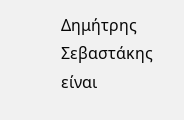Δημήτρης Σεβαστάκης είναι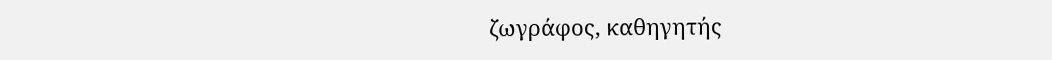ζωγράφος, καθηγητής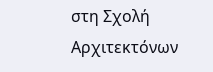στη Σχολή Αρχιτεκτόνων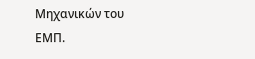Μηχανικών του ΕΜΠ.